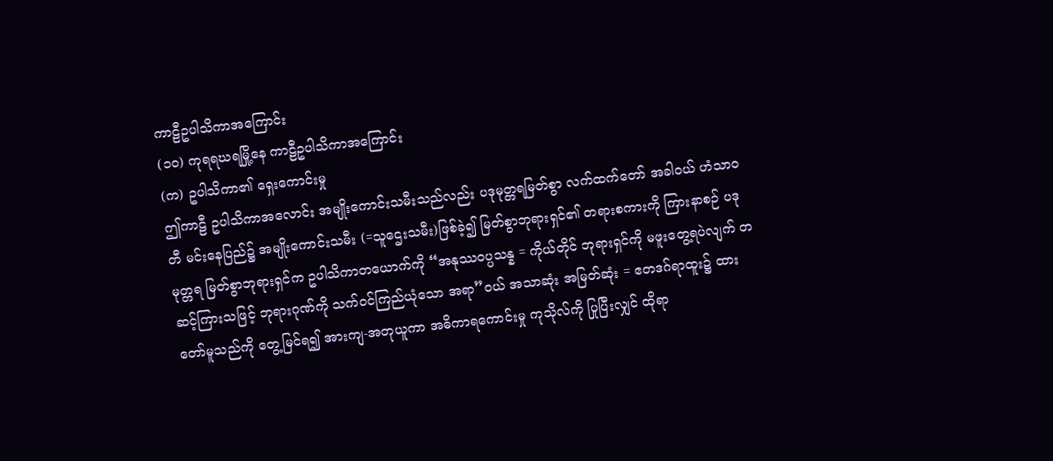ကာဠီဥပါသိကာအကြောင်း
(၁၀) ကုရရဃရမြို့နေ ကာဠီဥပါသိကာအကြောင်း
(က) ဥပါသိကာ၏ ရှေးကောင်းမှု
ဤကာဠီ ဥပါသိကာအလောင်း အမျိုးကောင်းသမီးသည်လည်း ပဒုမုတ္တရမြတ်စွာ လက်ထက်တော် အခါဝယ် ဟံသာဝတီ မင်းနေပြည်၌ အမျိုးကောင်းသမီး (=သူဌေးသမီး)ဖြစ်ခဲ့၍ မြတ်စွာဘုရားရှင်၏ တရားစကားကို ကြားနာစဉ် ပဒုမုတ္တရ မြတ်စွာဘုရားရှင်က ဥပါသိကာတယောက်ကို “အနုဿဝပ္ပသန္န = ကိုယ်တိုင် ဘုရားရှင်ကို မဖူးတွေ့ရပဲလျက် တဆင့်ကြားသဖြင့် ဘုရားဂုဏ်ကို သက်ဝင်ကြည်ယုံသော အရာ”ဝယ် အသာဆုံး အမြတ်ဆုံး = ဧတဒဂ်ရာထူး၌ ထားတော်မူသည်ကို တွေ့မြင်ရ၍ အားကျ-အတုယူကာ အဓိကာရကောင်းမှု ကုသိုလ်ကို ပြုပြီးလျှင် ထိုရာ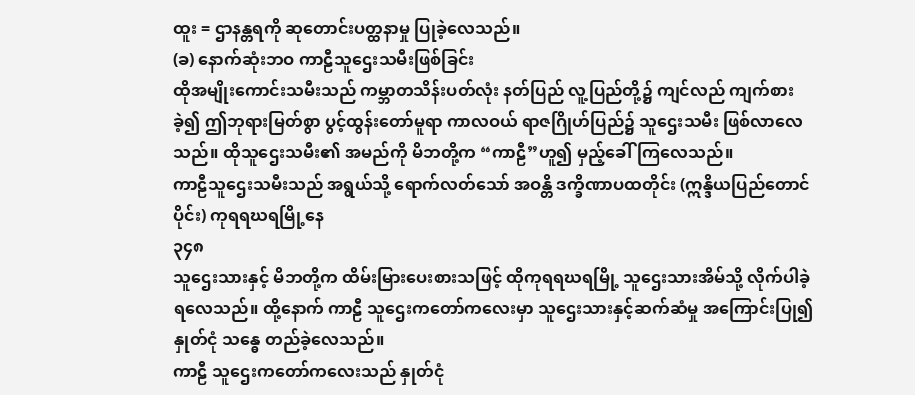ထူး = ဌာနန္တရကို ဆုတောင်းပတ္ထနာမှု ပြုခဲ့လေသည်။
(ခ) နောက်ဆုံးဘဝ ကာဠီသူဌေးသမီးဖြစ်ခြင်း
ထိုအမျိုးကောင်းသမီးသည် ကမ္ဘာတသိန်းပတ်လုံး နတ်ပြည် လူ့ပြည်တို့၌ ကျင်လည် ကျက်စားခဲ့၍ ဤဘုရားမြတ်စွာ ပွင့်ထွန်းတော်မူရာ ကာလဝယ် ရာဇဂြိုဟ်ပြည်၌ သူဌေးသမီး ဖြစ်လာလေသည်။ ထိုသူဌေးသမီး၏ အမည်ကို မိဘတို့က “ကာဠီ”ဟူ၍ မှည့်ခေါ်ကြလေသည်။
ကာဠီသူဌေးသမီးသည် အရွယ်သို့ ရောက်လတ်သော် အဝန္တိ ဒက္ခိဏာပထတိုင်း (ဣန္ဒိယပြည်တောင်ပိုင်း) ကုရရဃရမြို့နေ
၃၄၈
သူဌေးသားနှင့် မိဘတို့က ထိမ်းမြားပေးစားသဖြင့် ထိုကုရရဃရမြို့ သူဌေးသားအိမ်သို့ လိုက်ပါခဲ့ရလေသည်။ ထို့နောက် ကာဠီ သူဌေးကတော်ကလေးမှာ သူဌေးသားနှင့်ဆက်ဆံမှု အကြောင်းပြု၍ နှုတ်ငုံ သန္ဓေ တည်ခဲ့လေသည်။
ကာဠီ သူဌေးကတော်ကလေးသည် နှုတ်ငုံ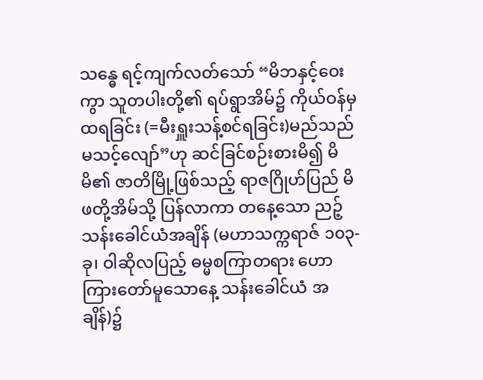သန္ဓေ ရင့်ကျက်လတ်သော် “မိဘနှင့်ဝေးကွာ သူတပါးတို့၏ ရပ်ရွာအိမ်၌ ကိုယ်ဝန်မှထရခြင်း (=မီးရှူးသန့်စင်ရခြင်း)မည်သည် မသင့်လျော်”ဟု ဆင်ခြင်စဉ်းစားမိ၍ မိမိ၏ ဇာတိမြို့ဖြစ်သည့် ရာဇဂြိုဟ်ပြည် မိဖတို့အိမ်သို့ ပြန်လာကာ တနေ့သော ညဉ့်သန်းခေါင်ယံအချိန် (မဟာသက္ကရာဇ် ၁၀၃-ခု၊ ဝါဆိုလပြည့် ဓမ္မစကြာတရား ဟောကြားတော်မူသောနေ့ သန်းခေါင်ယံ အချိန်)၌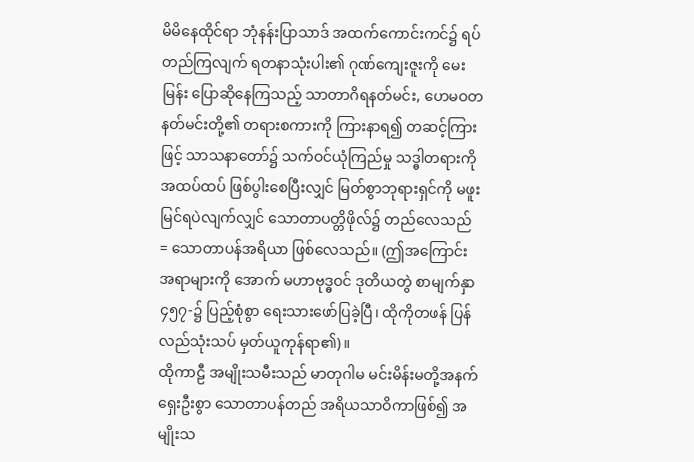မိမိနေထိုင်ရာ ဘုံနန်းပြာသာဒ် အထက်ကောင်းကင်၌ ရပ်တည်ကြလျက် ရတနာသုံးပါး၏ ဂုဏ်ကျေးဇူးကို မေးမြန်း ပြောဆိုနေကြသည့် သာတာဂိရနတ်မင်း, ဟေမဝတနတ်မင်းတို့၏ တရားစကားကို ကြားနာရ၍ တဆင့်ကြားဖြင့် သာသနာတော်၌ သက်ဝင်ယုံကြည်မှု သဒ္ဓါတရားကို အထပ်ထပ် ဖြစ်ပွါးစေပြီးလျှင် မြတ်စွာဘုရားရှင်ကို မဖူးမြင်ရပဲလျက်လျှင် သောတာပတ္တိဖိုလ်၌ တည်လေသည် = သောတာပန်အရိယာ ဖြစ်လေသည်။ (ဤအကြောင်းအရာများကို အောက် မဟာဗုဒ္ဓဝင် ဒုတိယတွဲ စာမျက်နှာ ၄၅၇-၌ ပြည့်စုံစွာ ရေးသားဖော်ပြခဲ့ပြီ၊ ထိုကိုတဖန် ပြန်လည်သုံးသပ် မှတ်ယူကုန်ရာ၏)။
ထိုကာဠီ အမျိုးသမီးသည် မာတုဂါမ မင်းမိန်းမတို့အနက် ရှေးဦးစွာ သောတာပန်တည် အရိယသာဝိကာဖြစ်၍ အမျိုးသ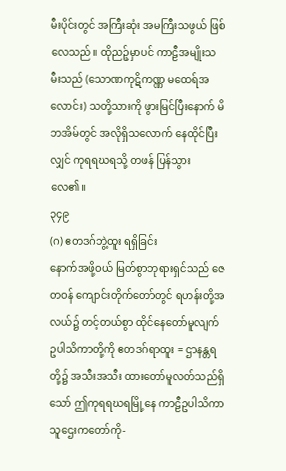မီးပိုင်းတွင် အကြီးဆုံး အမကြီးသဖွယ် ဖြစ်လေသည်။ ထိုညဉ့်မှာပင် ကာဠီအမျိုးသမီးသည် (သောဏကုဋိကဏ္ဏ မထေရ်အလောင်း) သတို့သားကို ဖွားမြင်ပြီးနောက် မိဘအိမ်တွင် အလိုရှိသလောက် နေထိုင်ပြီးလျှင် ကုရရဃရသို့ တဖန် ပြန်သွားလေ၏။
၃၄၉
(ဂ) ဧတဒဂ်ဘွဲ့ထူး ရရှိခြင်း
နောက်အဖို့ဝယ် မြတ်စွာဘုရားရှင်သည် ဇေတဝန် ကျောင်းတိုက်တော်တွင် ရဟန်းတို့အလယ်၌ တင့်တယ်စွာ ထိုင်နေတော်မူလျက် ဥပါသိကာတို့ကို ဧတဒဂ်ရာထူး = ဌာနန္တရတို့၌ အသီးအသီး ထားတော်မူလတ်သည်ရှိသော် ဤကုရရဃရမြို့နေ ကာဠီဥပါသိကာ သူဌေးကတော်ကို-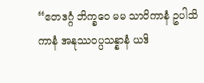“ဧတဒဂ္ဂံ ဘိက္ခဝေ မမ သာဝိကာနံ ဥပါသိကာနံ အနုဿဝပ္ပသန္နာနံ ယဒိ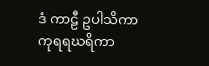ဒံ ကာဠီ ဥပါသိကာ ကုရရဃရိကာ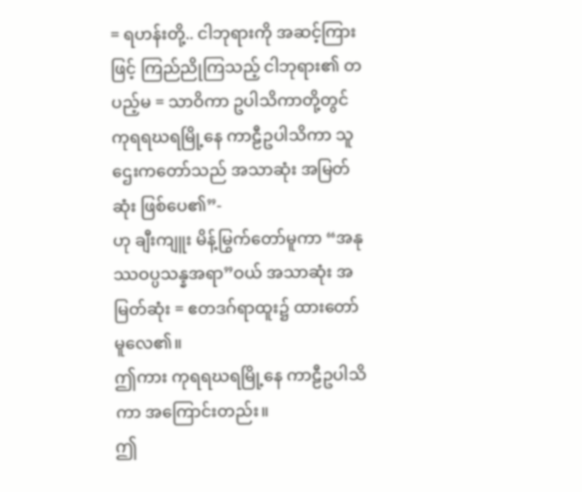= ရဟန်းတို့.. ငါဘုရားကို အဆင့်ကြားဖြင့် ကြည်ညိုကြသည့် ငါဘုရား၏ တပည့်မ = သာဝိကာ ဥပါသိကာတို့တွင် ကုရရဃရမြို့နေ ကာဠီဥပါသိကာ သူဌေးကတော်သည် အသာဆုံး အမြတ်ဆုံး ဖြစ်ပေ၏”-
ဟု ချီးကျူး မိန့်မြွက်တော်မူကာ “အနုဿဝပ္ပသန္နအရာ”ဝယ် အသာဆုံး အမြတ်ဆုံး = ဧတဒဂ်ရာထူး၌ ထားတော်မူလေ၏။
ဤကား ကုရရဃရမြို့နေ ကာဠီဥပါသိကာ အကြောင်းတည်း။
ဤ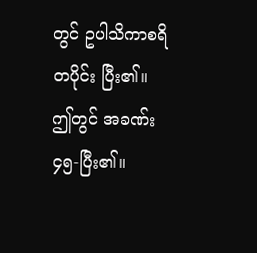တွင် ဥပါသိကာစရိတပိုင်း ပြီး၏။
ဤတွင် အခဏ်း၄၅-ပြီး၏။